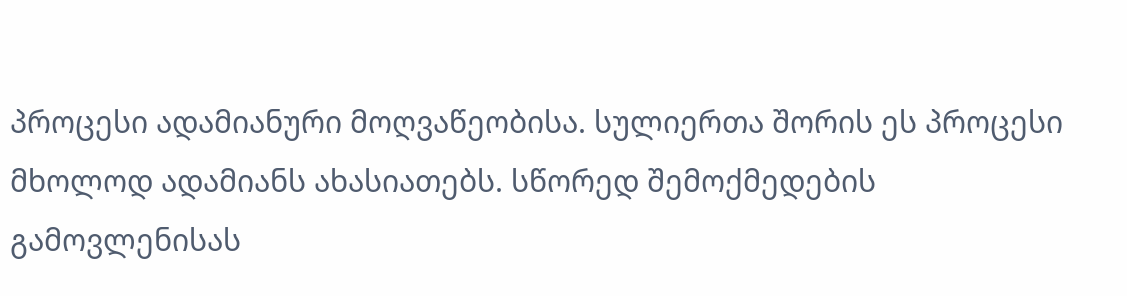პროცესი ადამიანური მოღვაწეობისა. სულიერთა შორის ეს პროცესი მხოლოდ ადამიანს ახასიათებს. სწორედ შემოქმედების გამოვლენისას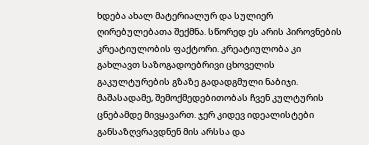ხდება ახალ მატერიალურ და სულიერ ღირებულებათა შექმნა. სწორედ ეს არის პიროვნების კრეატიულობის ფაქტორი. კრეატიულობა კი გახლავთ საზოგადოებრივი ცხოველის გაკულტურების გზაზე გადადგმული ნაბიჯი. მაშასადამე, შემოქმედებითობას ჩვენ კულტურის ცნებამდე მივყავართ. ჯერ კიდევ იდეალისტები განსაზღვრავდნენ მის არსსა და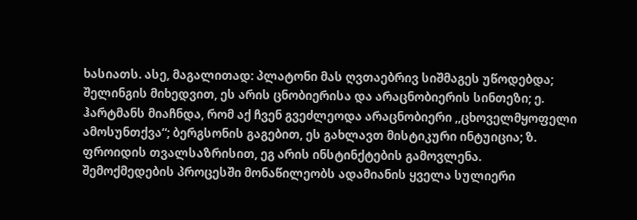ხასიათს. ასე, მაგალითად: პლატონი მას ღვთაებრივ სიშმაგეს უწოდებდა; შელინგის მიხედვით, ეს არის ცნობიერისა და არაცნობიერის სინთეზი; ე. ჰარტმანს მიაჩნდა, რომ აქ ჩვენ გვეძლეოდა არაცნობიერი ,,ცხოველმყოფელი ამოსუნთქვა“; ბერგსონის გაგებით, ეს გახლავთ მისტიკური ინტუიცია; ზ. ფროიდის თვალსაზრისით, ეგ არის ინსტინქტების გამოვლენა.
შემოქმედების პროცესში მონაწილეობს ადამიანის ყველა სულიერი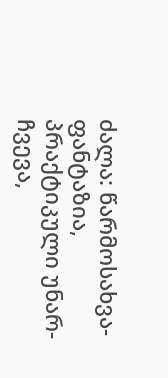ძალა: წარმოსახვა-ფანტაზია, პრაქტიკული უნარ-ჩვევა,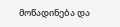მოწადინება და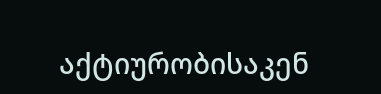აქტიურობისაკენ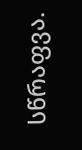სწრაფვა.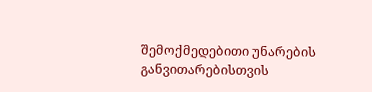შემოქმედებითი უნარების განვითარებისთვის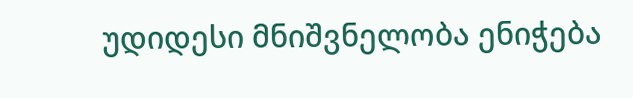უდიდესი მნიშვნელობა ენიჭება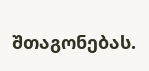შთაგონებას.